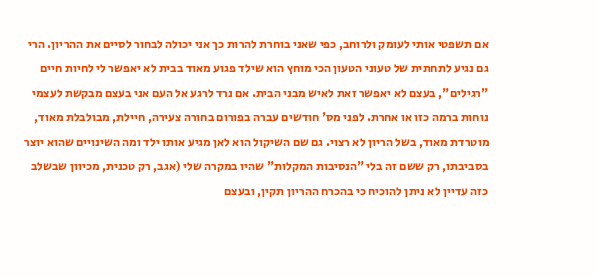אם תשפטי אותי לעומק ולרוחב, כפי שאני בוחרת להרות כך אני יכולה לבחור לסיים את ההריון. הרי גם נגיע לתחתית של טעוני הטעון הכי מוחץ הוא שילד פגוע מאוד בבית לא יאפשר לי לחיות חיים "רגילים", בעצם לא יאפשר זאת לאיש מבני הבית. אם נרד לרגע אל העם אני בעצם מבקשת לעצמי נוחות ברמה כזו או אחרת. לפני מס' חודשים עברה בפורום בחורה צעירה, חיילת, מבולבלת מאוד, מוטרדת מאוד, בשל הריון לא רצוי. גם שם השיקול הוא לאן מגיע אותו ילד ומה השינויים שהוא יוצר בסביבתו, רק ששם זה בלי "הנסיבות המקלות" שהיו במקרה שלי (אגב, רק טכנית, מכיוון שבשלב כזה עדיין לא ניתן להוכיח כי בהכרח ההריון תקין, ובעצם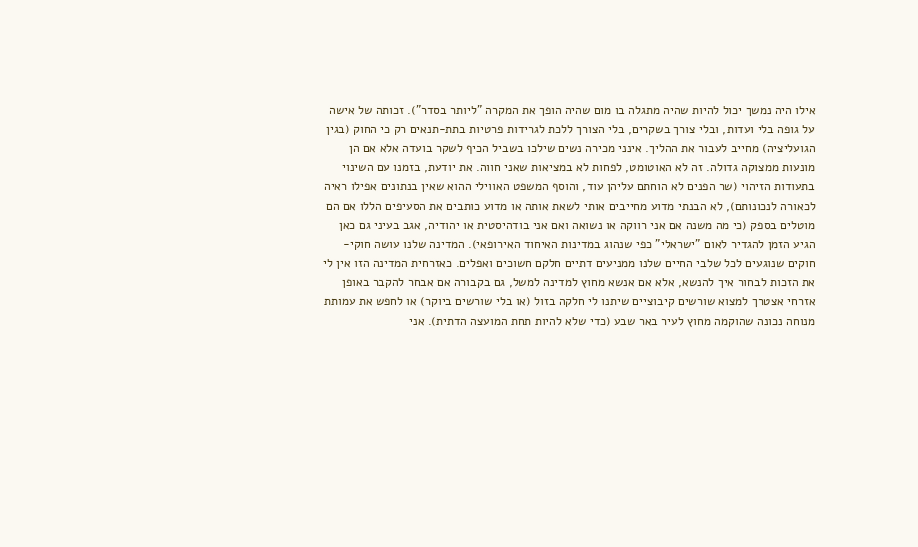אילו היה נמשך יכול להיות שהיה מתגלה בו מום שהיה הופך את המקרה "ליותר בסדר"). זכותה של אישה על גופה בלי ועדות, ובלי צורך בשקרים, בלי הצורך ללכת לגרידות פרטיות בתת-תנאים רק כי החוק (בגין הגועליציה) מחייב לעבור את ההליך. אינני מכירה נשים שילכו בשביל הכיף לשקר בועדה אלא אם הן מונעות ממצוקה גדולה. זה לא האוטומט, לפחות לא במציאות שאני חווה. את יודעת, בזמנו עם השינוי בתעודות הזיהוי (שר הפנים לא הוחתם עליהן עוד, והוסף המשפט האווילי ההוא שאין בנתונים אפילו ראיה לכאורה לנכונותם), לא הבנתי מדוע מחייבים אותי לשאת אותה או מדוע כותבים את הסעיפים הללו אם הם מוטלים בספק (כי מה משנה אם אני רווקה או נשואה ואם אני בודהיסטית או יהודיה, אגב בעיני גם כאן הגיע הזמן להגדיר לאום "ישראלי" כפי שנהוג במדינות האיחוד האירופאי). המדינה שלנו עושה חוקי-חוקים שנוגעים לכל שלבי החיים שלנו ממניעים דתיים חלקם חשוכים ואפלים. כאזרחית המדינה הזו אין לי את הזכות לבחור איך להנשא, אלא אם אנשא מחוץ למדינה למשל, גם בקבורה אם אבחר להקבר באופן אזרחי אצטרך למצוא שורשים קיבוציים שיתנו לי חלקה בזול (או בלי שורשים ביוקר) או לחפש את עמותת מנוחה נכונה שהוקמה מחוץ לעיר באר שבע (כדי שלא להיות תחת המועצה הדתית). אני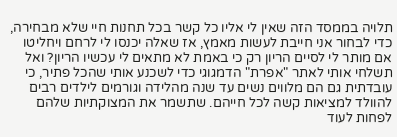תלויה בממסד הזה שאין לי אליו כל קשר בכל תחנות חיי שלא מבחירה, כדי לבחור אני חייבת לעשות מאמץ, אז שאלה יכנסו לי לרחם ויחליטו אם מותר לי לסיים הריון רק כי באמת לא מתאים לי עכשיו הריון? ואל תשלחי אותי לאתר "אפרת" הדמגוגי כדי לשכנע אותי שהכל פתיר, כי עובדתית גם הם מלווים נשים עד שנה מהלידה וגורמים לילדים רבים להוולד למציאות קשה לכל חייהם. שתשמר את המצוקתיות שלהם לפחות לעוד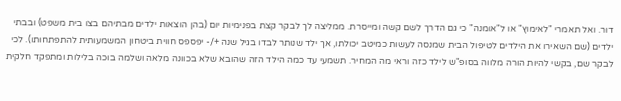דור. ואל תאמרי "לאימוץ" או ל"אומנה" כי גם הדרך לשם קשה ומייסרת. ממליצה לך לבקר קצת בפנימיות יום (בהן הוצאות ילדים מבתיהם בצו בית משפט) ובבתי ילדים (שם השאירו את הילדים לטיפול הבית שמנסה לעשות כמיטב יכולתו, אך ילד שנותר לבדו בגיל שנה +/- יפספס חווית ביטחון המשמעותית להתפתחותו). לכי לבקר שם, בקשי להיות הורה מלווה בסופ"ש לילד כזה וראי מה המחיר. תשמעי עד כמה הילד הזה שהובא שלא בכוונה מלאה ושלמה בוכה בלילות ומתפקד חלקית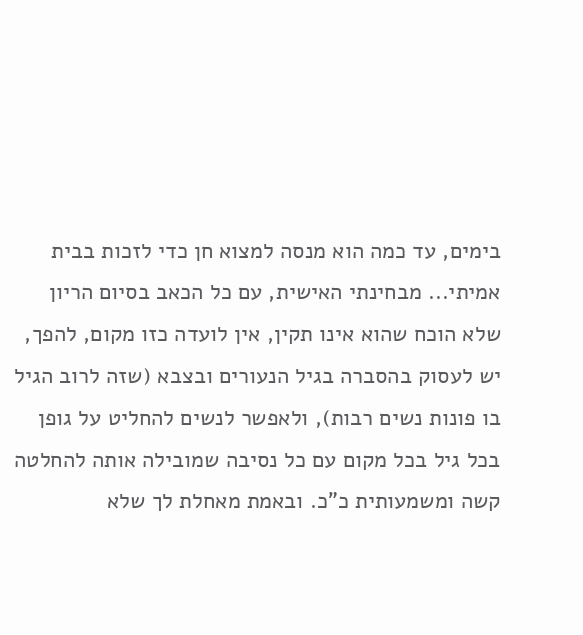בימים, עד כמה הוא מנסה למצוא חן כדי לזכות בבית אמיתי... מבחינתי האישית, עם כל הכאב בסיום הריון שלא הוכח שהוא אינו תקין, אין לועדה כזו מקום, להפך, יש לעסוק בהסברה בגיל הנעורים ובצבא (שזה לרוב הגיל בו פונות נשים רבות), ולאפשר לנשים להחליט על גופן בכל גיל בכל מקום עם כל נסיבה שמובילה אותה להחלטה קשה ומשמעותית כ"כ. ובאמת מאחלת לך שלא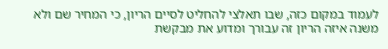לעמוד במקום כזה, שבו תאלצי להחליט לסיים הריון, כי המחיר שם ולא משנה איזה הריון זה עבורך ומדוע את מבקשת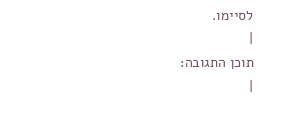לסיימו.
|
תוכן התגובה:
|